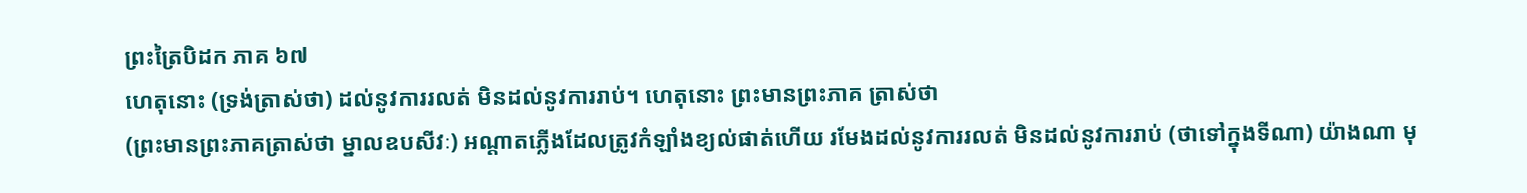ព្រះត្រៃបិដក ភាគ ៦៧
ហេតុនោះ (ទ្រង់ត្រាស់ថា) ដល់នូវការរលត់ មិនដល់នូវការរាប់។ ហេតុនោះ ព្រះមានព្រះភាគ ត្រាស់ថា
(ព្រះមានព្រះភាគត្រាស់ថា ម្នាលឧបសីវៈ) អណ្តាតភ្លើងដែលត្រូវកំឡាំងខ្យល់ផាត់ហើយ រមែងដល់នូវការរលត់ មិនដល់នូវការរាប់ (ថាទៅក្នុងទីណា) យ៉ាងណា មុ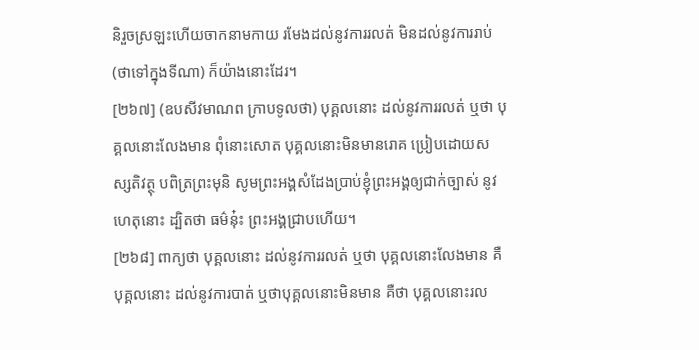និរួចស្រឡះហើយចាកនាមកាយ រមែងដល់នូវការរលត់ មិនដល់នូវការរាប់ (ថាទៅក្នុងទីណា) ក៏យ៉ាងនោះដែរ។
[២៦៧] (ឧបសីវមាណព ក្រាបទូលថា) បុគ្គលនោះ ដល់នូវការរលត់ ឬថា បុគ្គលនោះលែងមាន ពុំនោះសោត បុគ្គលនោះមិនមានរោគ ប្រៀបដោយសស្សតិវត្ថុ បពិត្រព្រះមុនិ សូមព្រះអង្គសំដែងប្រាប់ខ្ញុំព្រះអង្គឲ្យជាក់ច្បាស់ នូវហេតុនោះ ដ្បិតថា ធម៌នុ៎ះ ព្រះអង្គជ្រាបហើយ។
[២៦៨] ពាក្យថា បុគ្គលនោះ ដល់នូវការរលត់ ឬថា បុគ្គលនោះលែងមាន គឺបុគ្គលនោះ ដល់នូវការបាត់ ឬថាបុគ្គលនោះមិនមាន គឺថា បុគ្គលនោះរល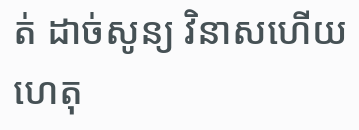ត់ ដាច់សូន្យ វិនាសហើយ ហេតុ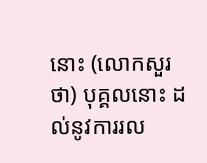នោះ (លោកសួរថា) បុគ្គលនោះ ដល់នូវការរល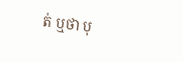ត់ ឬថា បុ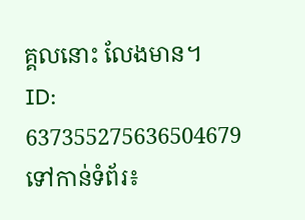គ្គលនោះ លែងមាន។
ID: 637355275636504679
ទៅកាន់ទំព័រ៖